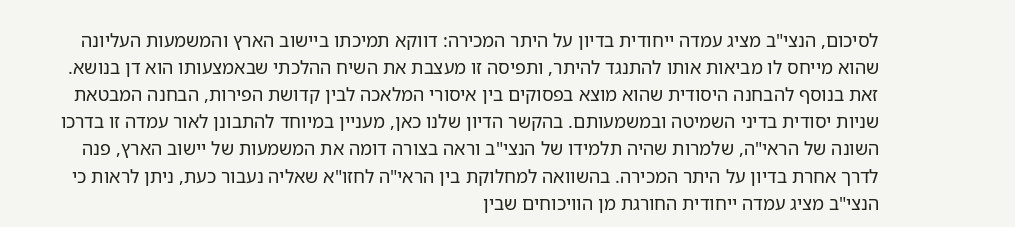לסיכום, הנצי"ב מציג עמדה ייחודית בדיון על היתר המכירה: דווקא תמיכתו ביישוב הארץ והמשמעות העליונה שהוא מייחס לו מביאות אותו להתנגד להיתר, ותפיסה זו מעצבת את השיח ההלכתי שבאמצעותו הוא דן בנושא. זאת בנוסף להבחנה היסודית שהוא מוצא בפסוקים בין איסורי המלאכה לבין קדושת הפירות, הבחנה המבטאת שניות יסודית בדיני השמיטה ובמשמעותם. בהקשר הדיון שלנו כאן, מעניין במיוחד להתבונן לאור עמדה זו בדרכו השונה של הראי"ה, שלמרות שהיה תלמידו של הנצי"ב וראה בצורה דומה את המשמעות של יישוב הארץ, פנה לדרך אחרת בדיון על היתר המכירה. בהשוואה למחלוקת בין הראי"ה לחזו"א שאליה נעבור כעת, ניתן לראות כי הנצי"ב מציג עמדה ייחודית החורגת מן הוויכוחים שבין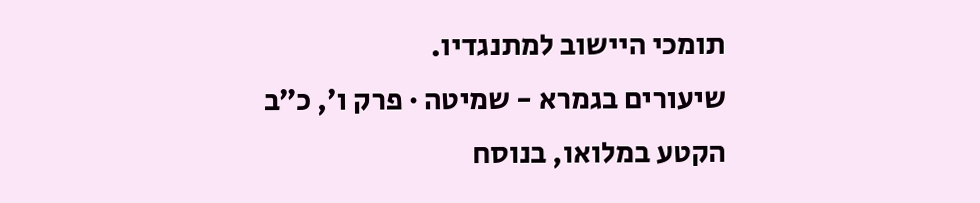תומכי היישוב למתנגדיו.
שיעורים בגמרא - שמיטה · פרק ו׳, כ״ב
הקטע במלואו, בנוסח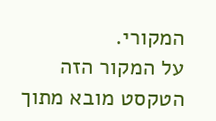המקורי.
על המקור הזה
הטקסט מובא מתוך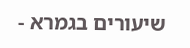שיעורים בגמרא -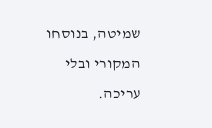שמיטה, בנוסחו המקורי ובלי עריכה.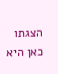הצגתו כאן היא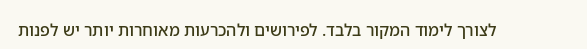לצורך לימוד המקור בלבד. לפירושים ולהכרעות מאוחרות יותר יש לפנות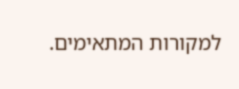למקורות המתאימים.